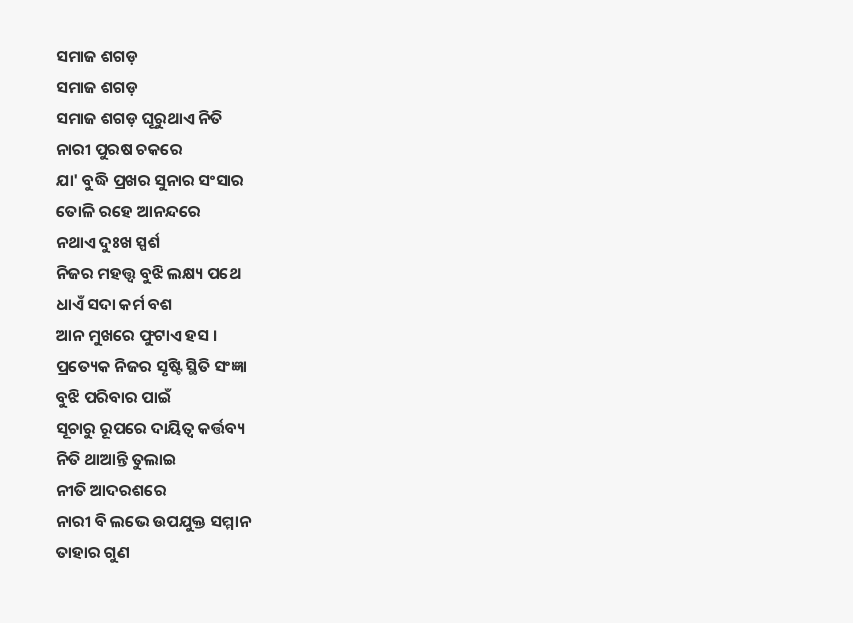ସମାଜ ଶଗଡ଼
ସମାଜ ଶଗଡ଼
ସମାଜ ଶଗଡ଼ ଘୂରୁଥାଏ ନିତି
ନାରୀ ପୁରଷ ଚକରେ
ଯା' ବୁଦ୍ଧି ପ୍ରଖର ସୁନାର ସଂସାର
ତୋଳି ରହେ ଆନନ୍ଦରେ
ନଥାଏ ଦୁଃଖ ସ୍ପର୍ଶ
ନିଜର ମହତ୍ତ୍ବ ବୁଝି ଲକ୍ଷ୍ୟ ପଥେ
ଧାଏଁ ସଦା କର୍ମ ବଶ
ଆନ ମୁଖରେ ଫୁଟାଏ ହସ ।
ପ୍ରତ୍ୟେକ ନିଜର ସୃଷ୍ଟି ସ୍ଥିତି ସଂଜ୍ଞା
ବୁଝି ପରିବାର ପାଇଁ
ସୂଚାରୁ ରୂପରେ ଦାୟିତ୍ବ କର୍ତ୍ତବ୍ୟ
ନିତି ଥାଆନ୍ତି ତୁଲାଇ
ନୀତି ଆଦରଶରେ
ନାରୀ ବି ଲଭେ ଉପଯୁକ୍ତ ସମ୍ମାନ
ତାହାର ଗୁଣ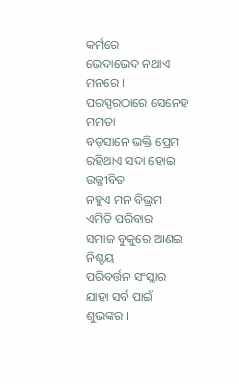କର୍ମରେ
ଭେଦାଭେଦ ନଥାଏ ମନରେ ।
ପରସ୍ପରଠାରେ ସେନେହ ମମତା
ବଡ଼ସାନେ ଭକ୍ତି ପ୍ରେମ
ରହିଥାଏ ସଦା ହୋଇ ଉଜ୍ଜୀବିତ
ନହୁଏ ମନ ବିଭ୍ରମ
ଏମିତି ପରିବାର
ସମାଜ ବୁକୁରେ ଆଣଇ ନିଶ୍ଚୟ
ପରିବର୍ତ୍ତନ ସଂସ୍କାର
ଯାହା ସର୍ବ ପାଇଁ ଶୁଭଙ୍କର ।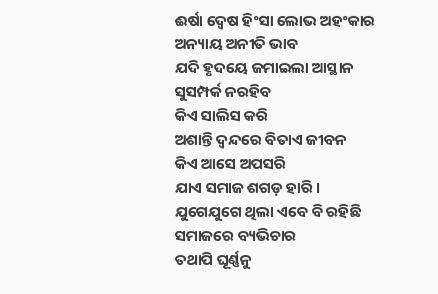ଈର୍ଷା ଦ୍ବେଷ ହିଂସା ଲୋଭ ଅହଂକାର
ଅନ୍ୟାୟ ଅନୀତି ଭାବ
ଯଦି ହୃଦୟେ ଜମାଇଲା ଆସ୍ଥାନ
ସୁସମ୍ପର୍କ ନରହିବ
କିଏ ସାଲିସ କରି
ଅଶାନ୍ତି ଦ୍ବନ୍ଦରେ ବିତାଏ ଜୀବନ
କିଏ ଆସେ ଅପସରି
ଯାଏ ସମାଜ ଶଗଡ଼ ହାରି ।
ଯୁଗେଯୁଗେ ଥିଲା ଏବେ ବି ରହିଛି
ସମାଜରେ ବ୍ୟଭିଚାର
ତଥାପି ଘୂର୍ଣ୍ଣନୁ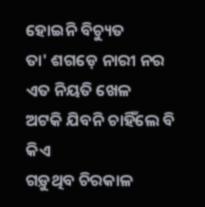ହୋଇନି ବିଚ୍ୟୁତ
ତା' ଶଗଡ଼େ ନାରୀ ନର
ଏତ ନିୟତି ଖେଳ
ଅଟକି ଯିବନି ଚାହିଁଲେ ବି କିଏ
ଗଡ଼ୁଥିବ ଚିରକାଳ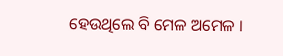ହେଉଥିଲେ ବି ମେଳ ଅମେଳ ।